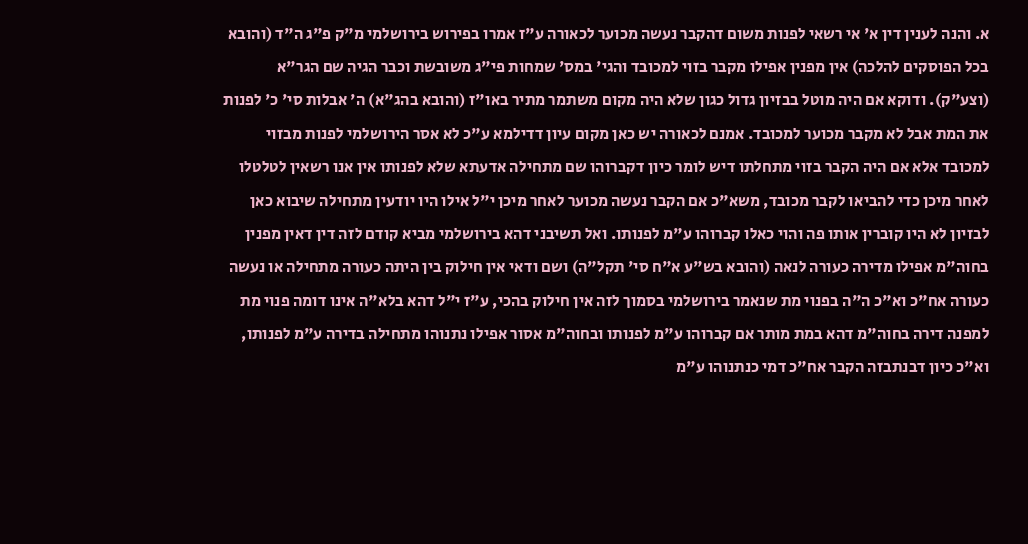א. והנה לענין דין א' אי רשאי לפנות משום דהקבר נעשה מכוער לכאורה ע"ז אמרו בפירוש בירושלמי מ"ק פ"ג ה"ד (והובא בכל הפוסקים להלכה) אין מפנין אפילו מקבר בזוי למכובד והגי' במס' שמחות פי"ג משובשת וכבר הגיה שם הגר"א (וצע"ק). ודוקא אם היה מוטל בבזיון גדול כגון שלא היה מקום משתמר מתיר באו"ז (והובא בהג"א) ה' אבלות סי' כ' לפנות את המת אבל לא מקבר מכוער למכובד. אמנם לכאורה יש כאן מקום עיון דדילמא ע"כ לא אסר הירושלמי לפנות מבזוי למכובד אלא אם היה הקבר בזוי מתחלתו דיש לומר כיון דקברוהו שם מתחילה אדעתא שלא לפנותו אין אנו רשאין לטלטלו לאחר מיכן כדי להביאו לקבר מכובד, משא"כ אם הקבר נעשה מכוער לאחר מיכן י"ל אילו היו יודעין מתחילה שיבוא כאן לבזיון לא היו קוברין אותו פה והוי כאלו קברוהו ע"מ לפנותו. ואל תשיבני דהא בירושלמי מביא קודם לזה דין דאין מפנין בחוה"מ אפילו מדירה כעורה לנאה (והובא בש"ע א"ח סי' תקל"ה) ושם ודאי אין חילוק בין היתה כעורה מתחילה או נעשה כעורה אח"כ וא"כ ה"ה בפנוי מת שנאמר בירושלמי בסמוך לזה אין חילוק בהכי, ע"ז י"ל דהא בלא"ה אינו דומה פנוי מת למפנה דירה בחוה"מ דהא במת מותר אם קברוהו ע"מ לפנותו ובחוה"מ אסור אפילו נתנוהו מתחילה בדירה ע"מ לפנותו, וא"כ כיון דבנתבזה הקבר אח"כ דמי כנתנוהו ע"מ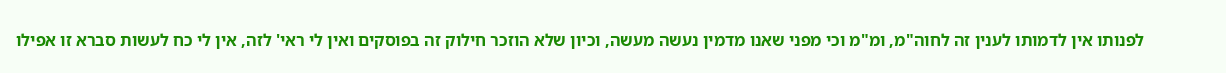לפנותו אין לדמותו לענין זה לחוה"מ, ומ"מ וכי מפני שאנו מדמין נעשה מעשה, וכיון שלא הוזכר חילוק זה בפוסקים ואין לי ראי' לזה, אין לי כח לעשות סברא זו אפילו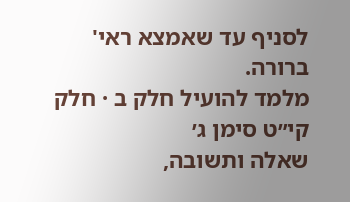לסניף עד שאמצא ראי' ברורה.
מלמד להועיל חלק ב · חלק קי״ט סימן ג׳
שאלה ותשובה,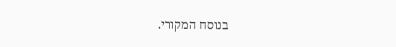בנוסח המקורי.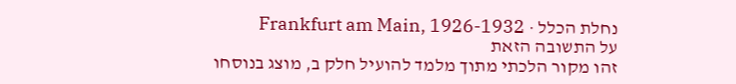נחלת הכלל · Frankfurt am Main, 1926-1932
על התשובה הזאת
זהו מקור הלכתי מתוך מלמד להועיל חלק ב, מוצג בנוסחו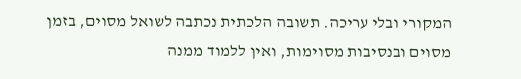המקורי ובלי עריכה. תשובה הלכתית נכתבה לשואל מסוים, בזמן מסוים ובנסיבות מסוימות, ואין ללמוד ממנה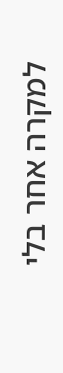למקרה אחר בלי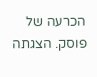הכרעה של פוסק. הצגתה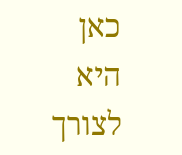כאן היא לצורך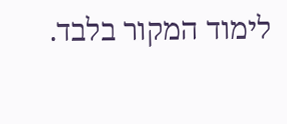לימוד המקור בלבד.